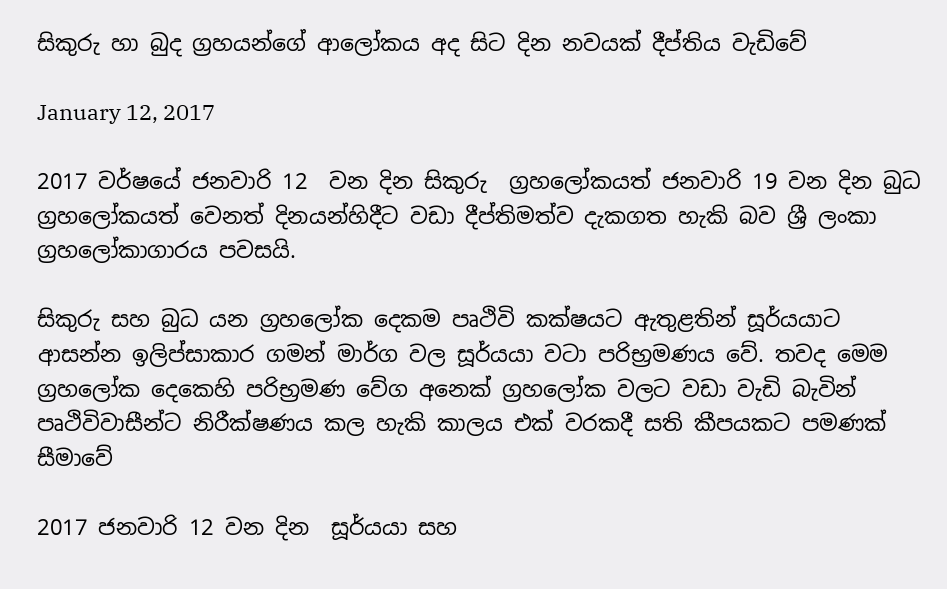සිකුරු හා බුද ග්‍රහයන්ගේ ආලෝකය අද සිට දින නවයක් දීප්තිය වැඩිවේ

January 12, 2017

2017 වර්ෂයේ ජනවාරි 12  වන දින සිකුරු  ග්‍රහලෝකයත් ජනවාරි 19 වන දින බුධ ග්‍රහලෝකයත් වෙනත් දිනයන්හිදීට වඩා දීප්තිමත්ව දැකගත හැකි බව ශ්‍රී ලංකා ග්‍රහලෝකාගාරය පවසයි.

සිකුරු සහ බුධ යන ග්‍රහලෝක දෙකම පෘථිවි කක්ෂයට ඇතුළතින් සූර්යයාට ආසන්න ඉලිප්සාකාර ගමන් මාර්ග වල සූර්යයා වටා පරිභ්‍රමණය වේ. තවද මෙම ග්‍රහලෝක දෙකෙහි පරිභ්‍රමණ වේග අනෙක් ග්‍රහලෝක වලට වඩා වැඩි බැවින් පෘථිවිවාසීන්ට නිරීක්ෂණය කල හැකි කාලය එක් වරකදී සති කීපයකට පමණක් සීමාවේ

2017 ජනවාරි 12 වන දින  සූර්යයා සහ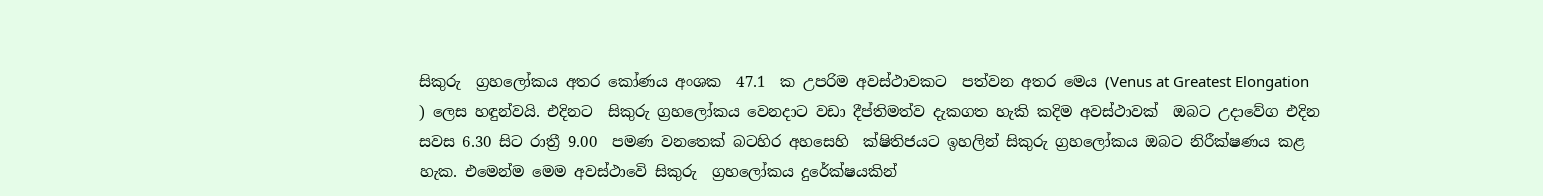සිකුරු  ග්‍රහලෝකය අතර කෝණය අංශක  47.1  ක උපරිම අවස්ථාවකට  පත්වන අතර මෙය (Venus at Greatest Elongation ) ලෙස හඳුන්වයි. එදිනට  සිකුරු ග්‍රහලෝකය වෙනදාට වඩා දීප්තිමත්ව දැකගත හැකි කදිම අවස්ථාවක්  ඔබට උදාවේග එදින සවස 6.30 සිට රාත්‍රී 9.00  පමණ වනතෙක් බටහිර අහසෙහි  ක්ෂිතිජයට ඉහලින් සිකුරු ග්‍රහලෝකය ඔබට නිරීක්ෂණය කළ හැක. එමෙන්ම මෙම අවස්ථාවෙි සිකුරු  ග්‍රහලෝකය දුරේක්ෂයකින්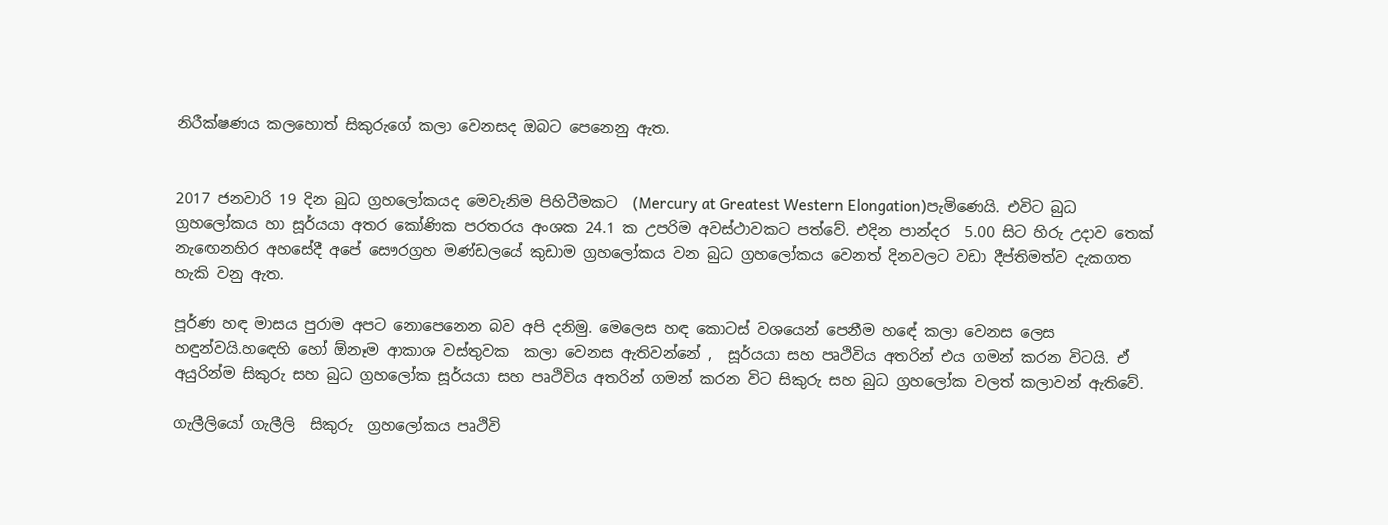නිරීක්ෂණය කලහොත් සිකුරුගේ කලා වෙනසද ඔබට පෙනෙනු ඇත.


2017 ජනවාරි 19 දින බුධ ග්‍රහලෝකයද මෙවැනිම පිහිටීමකට  (Mercury at Greatest Western Elongation)පැමිණෙයි. එවිට බුධ  ග්‍රහලෝකය හා සූර්යයා අතර කෝණික පරතරය අංශක 24.1 ක උපරිම අවස්ථාවකට පත්වේ. එදින පාන්දර  5.00 සිට හිරු උදාව තෙක් නැඟෙනහිර අහසේදී අපේ සෞරග්‍රහ මණ්ඩලයේ කුඩාම ග්‍රහලෝකය වන බුධ ග්‍රහලෝකය වෙනත් දිනවලට වඩා දීප්තිමත්ව දැකගත හැකි වනු ඇත.

පූර්ණ හඳ මාසය පුරාම අපට නොපෙනෙන බව අපි දනිමු. මෙලෙස හඳ කොටස් වශයෙන් පෙනීම හඳේ කලා වෙනස ලෙස හඳුන්වයි.හඳෙහි හෝ ඕනෑම ආකාශ වස්තුවක  කලා වෙනස ඇතිවන්නේ ,  සූර්යයා සහ පෘථිවිය අතරින් එය ගමන් කරන විටයි. ඒ අයුරින්ම සිකුරු සහ බුධ ග්‍රහලෝක සූර්යයා සහ පෘථිවිය අතරින් ගමන් කරන විට සිකුරු සහ බුධ ග්‍රහලෝක වලත් කලාවන් ඇතිවේ.

ගැලීලියෝ ගැලීලි  සිකුරු  ග්‍රහලෝකය පෘථිවි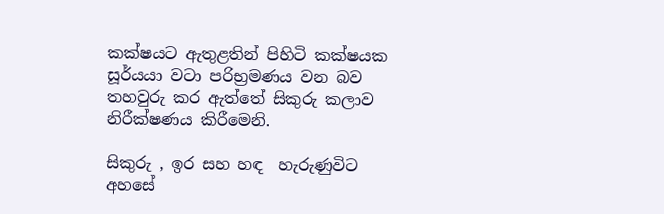කක්ෂයට ඇතුළතින් පිහිටි කක්ෂයක සූර්යයා වටා පරිභ්‍රමණය වන බව තහවුරු කර ඇත්තේ සිකුරු කලාව නිරීක්ෂණය කිරීමෙනි.

සිකුරු , ඉර සහ හඳ  හැරුණුවිට අහසේ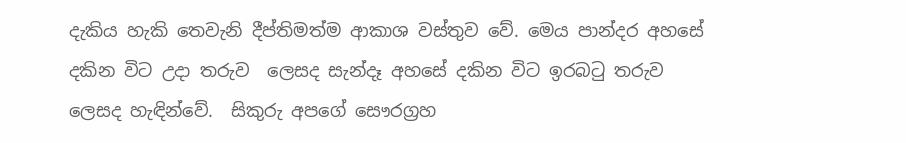දැකිය හැකි තෙවැනි දීප්තිමත්ම ආකාශ වස්තුව වේ. මෙය පාන්දර අහසේ දකින විට උදා තරුව  ලෙසද සැන්දෑ අහසේ දකින විට ඉරබටු තරුව ලෙසද හැඳින්වේ.  සිකුරු අපගේ සෞරග්‍රහ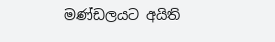මණ්ඩලයට අයිති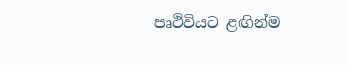පෘථිවියට ළඟින්ම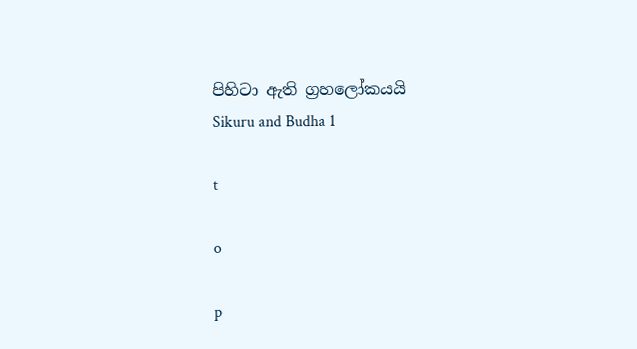පිහිටා ඇති ග්‍රහලෝකයයි
Sikuru and Budha 1

t

o

p